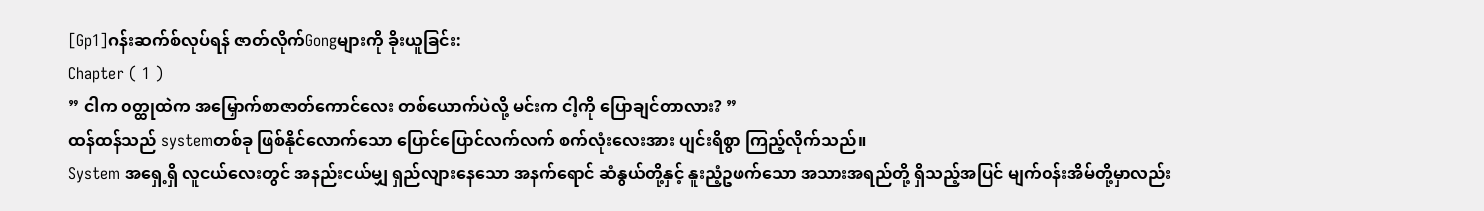[Gp1]ဂန်းဆက်စ်လုပ်ရန် ဇာတ်လိုက်Gongများကို ခိုးယူခြင်း:
Chapter ( 1 )
” ငါက ၀တ္ထုထဲက အမြှောက်စာဇာတ်ကောင်လေး တစ်ယောက်ပဲလို့ မင်းက ငါ့ကို ပြောချင်တာလား? ”
ထန်ထန်သည် systemတစ်ခု ဖြစ်နိုင်လောက်သော ပြောင်ပြောင်လက်လက် စက်လုံးလေးအား ပျင်းရိစွာ ကြည့်လိုက်သည်။
System အရှေ့ရှိ လူငယ်လေးတွင် အနည်းငယ်မျှ ရှည်လျားနေသော အနက်ရောင် ဆံနွယ်တို့နှင့် နူးညံ့ဥဖက်သော အသားအရည်တို့ ရှိသည့်အပြင် မျက်၀န်းအိမ်တို့မှာလည်း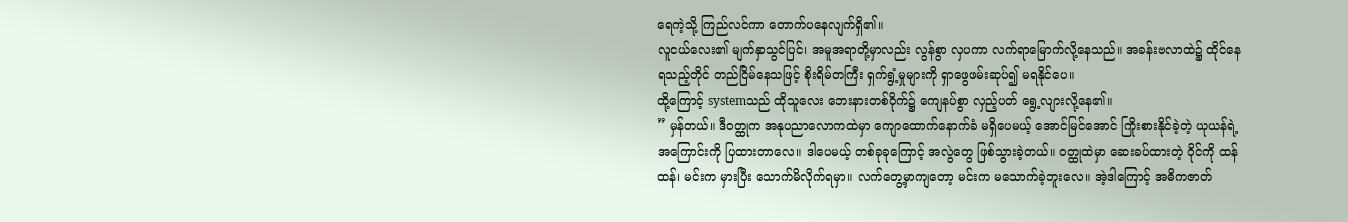ရေကဲ့သို့ ကြည်လင်ကာ တောက်ပနေလျက်ရှိ၏။
လူငယ်လေး၏ မျက်နှာသွင်ပြင်၊ အမူအရာတို့မှာလည်း လွန်စွာ လှပကာ လက်ရာမြောက်လို့နေသည်။ အခန်းဗလာထဲ၌ ထိုင်နေရသည့်တိုင် တည်ငြိမ်နေသဖြင့် စိုးရိမ်တကြီး ရှက်ရွံ့မှုများကို ရှာဖွေဖမ်းဆုပ်၍ မရနိုင်ပေ။
ထို့ကြောင့် systemသည် ထိုသူလေး ဘေးနားတစ်ဝိုက်၌ ကျေနပ်စွာ လှည့်ပတ် ရွေ့လျားလို့နေ၏။
” မှန်တယ်။ ဒီဝတ္ထုက အနုပညာလောကထဲမှာ ကျောထောက်နောက်ခံ မရှိပေမယ့် အောင်မြင်အောင် ကြိုးစားနိုင်ခဲ့တဲ့ ယုယန်ရဲ့ အကြောင်းကို ပြထားတာလေ။ ဒါပေမယ့် တစ်ခုခုကြောင့် အလွဲတွေ ဖြစ်သွားခဲ့တယ်။ ၀တ္ထုထဲမှာ ဆေးခပ်ထားတဲ့ ဝိုင်ကို ထန်ထန်၊ မင်းက မှားပြီး သောက်မိလိုက်ရမှာ။ လက်တွေ့မှာကျတော့ မင်းက မသောက်ခဲ့ဘူးလေ။ အဲ့ဒါကြောင့် အဓိကဇာတ်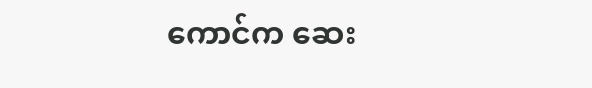ကောင်က ဆေး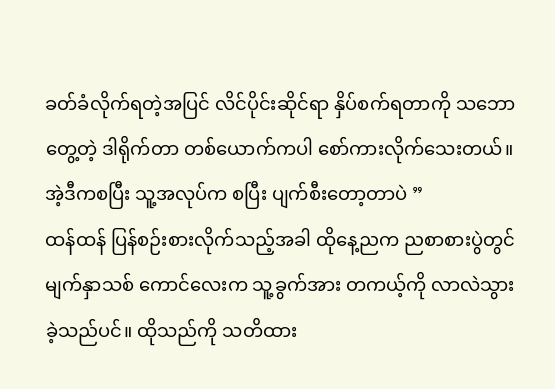ခတ်ခံလိုက်ရတဲ့အပြင် လိင်ပိုင်းဆိုင်ရာ နှိပ်စက်ရတာကို သဘောတွေ့တဲ့ ဒါရိုက်တာ တစ်ယောက်ကပါ စော်ကားလိုက်သေးတယ်။ အဲ့ဒီကစပြီး သူ့အလုပ်က စပြီး ပျက်စီးတော့တာပဲ ”
ထန်ထန် ပြန်စဉ်းစားလိုက်သည့်အခါ ထိုနေ့ညက ညစာစားပွဲတွင် မျက်နှာသစ် ကောင်လေးက သူ့ခွက်အား တကယ့်ကို လာလဲသွားခဲ့သည်ပင်။ ထိုသည်ကို သတိထား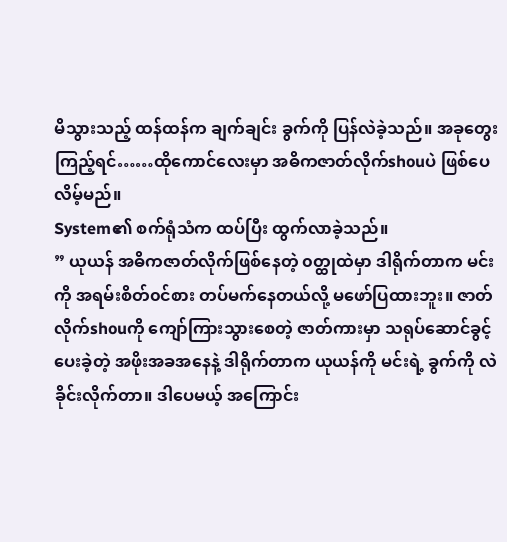မိသွားသည့် ထန်ထန်က ချက်ချင်း ခွက်ကို ပြန်လဲခဲ့သည်။ အခုတွေးကြည့်ရင်……ထိုကောင်လေးမှာ အဓိကဇာတ်လိုက်shouပဲ ဖြစ်ပေလိမ့်မည်။
System၏ စက်ရုံသံက ထပ်ပြီး ထွက်လာခဲ့သည်။
” ယုယန် အဓိကဇာတ်လိုက်ဖြစ်နေတဲ့ ၀တ္ထုထဲမှာ ဒါရိုက်တာက မင်းကို အရမ်းစိတ်၀င်စား တပ်မက်နေတယ်လို့ မဖော်ပြထားဘူး။ ဇာတ်လိုက်shouကို ကျော်ကြားသွားစေတဲ့ ဇာတ်ကားမှာ သရုပ်ဆောင်ခွင့် ပေးခဲ့တဲ့ အဖိုးအခအနေနဲ့ ဒါရိုက်တာက ယုယန်ကို မင်းရဲ့ ခွက်ကို လဲခိုင်းလိုက်တာ။ ဒါပေမယ့် အကြောင်း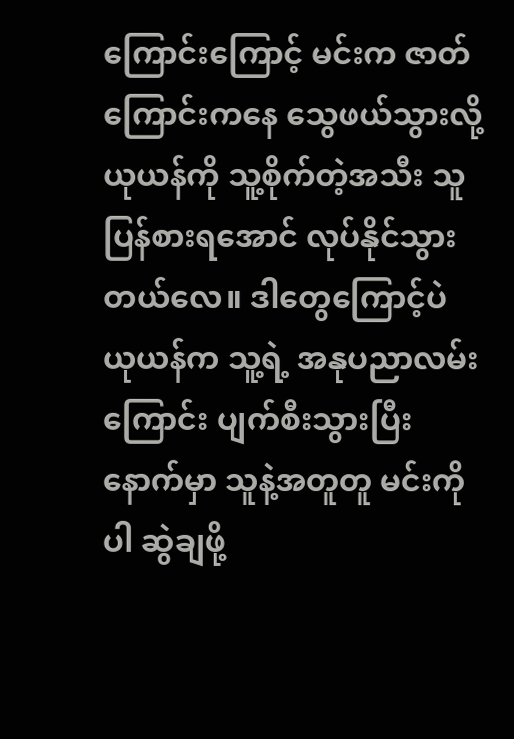ကြောင်းကြောင့် မင်းက ဇာတ်ကြောင်းကနေ သွေဖယ်သွားလို့ ယုယန်ကို သူ့စိုက်တဲ့အသီး သူပြန်စားရအောင် လုပ်နိုင်သွားတယ်လေ။ ဒါတွေကြောင့်ပဲ ယုယန်က သူ့ရဲ့ အနုပညာလမ်းကြောင်း ပျက်စီးသွားပြီးနောက်မှာ သူနဲ့အတူတူ မင်းကိုပါ ဆွဲချဖို့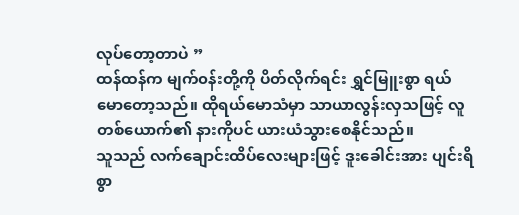လုပ်တော့တာပဲ ”
ထန်ထန်က မျက်၀န်းတို့ကို ပိတ်လိုက်ရင်း ရွှင်မြူးစွာ ရယ်မောတော့သည်။ ထိုရယ်မောသံမှာ သာယာလွန်းလှသဖြင့် လူတစ်ယောက်၏ နားကိုပင် ယားယံသွားစေနိုင်သည်။
သူသည် လက်ချောင်းထိပ်လေးများဖြင့် ဒူးခေါင်းအား ပျင်းရိစွာ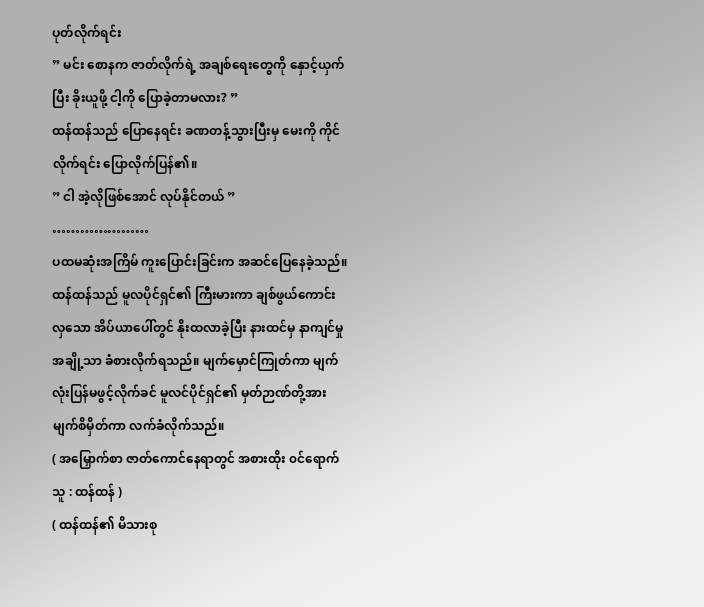ပုတ်လိုက်ရင်း
” မင်း စောနက ဇာတ်လိုက်ရဲ့ အချစ်ရေးတွေကို နှောင့်ယှက်ပြီး ခိုးယူဖို့ ငါ့ကို ပြောခဲ့တာမလား? ”
ထန်ထန်သည် ပြောနေရင်း ခဏတန့်သွားပြီးမှ မေးကို ကိုင်လိုက်ရင်း ပြောလိုက်ပြန်၏။
” ငါ အဲ့လိုဖြစ်အောင် လုပ်နိုင်တယ် ”
…………………
ပထမဆုံးအကြိမ် ကူးပြောင်းခြင်းက အဆင်ပြေနေခဲ့သည်။ ထန်ထန်သည် မူလပိုင်ရှင်၏ ကြီးမားကာ ချစ်ဖွယ်ကောင်းလှသော အိပ်ယာပေါ်တွင် နိုးထလာခဲ့ပြီး နားထင်မှ နာကျင်မှုအချို့သာ ခံစားလိုက်ရသည်။ မျက်မှောင်ကြုတ်ကာ မျက်လုံးပြန်မဖွင့်လိုက်ခင် မူလင်ပိုင်ရှင်၏ မှတ်ဉာဏ်တို့အား မျက်စိမှိတ်ကာ လက်ခံလိုက်သည်။
( အမြှောက်စာ ဇာတ်ကောင်နေရာတွင် အစားထိုး ၀င်ရောက်သူ : ထန်ထန် )
( ထန်ထန်၏ မိသားစု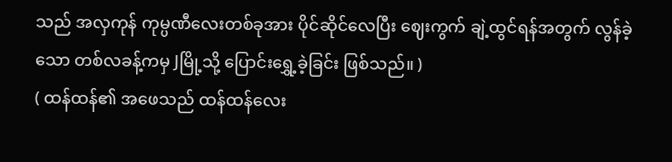သည် အလှကုန် ကုမ္ပဏီလေးတစ်ခုအား ပိုင်ဆိုင်လေပြီး ဈေးကွက် ချဲ့ထွင်ရန်အတွက် လွန်ခဲ့သော တစ်လခန့်ကမှ Jမြို့သို့ ပြောင်းရွှေ့ခဲ့ခြင်း ဖြစ်သည်။ )
( ထန်ထန်၏ အဖေသည် ထန်ထန်လေး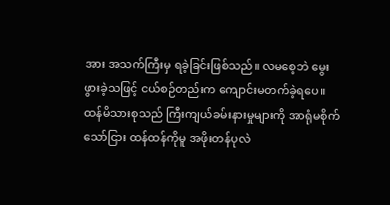အား အသက်ကြီးမှ ရခဲ့ခြင်းဖြစ်သည်။ လမစေ့ဘဲ မွေးဖွားခဲ့သဖြင့် ငယ်စဉ်တည်းက ကျောင်းမတက်ခဲ့ရပေ။ ထန်မိသားစုသည် ကြီးကျယ်ခမ်းနားမှုများကို အာရုံမစိုက်သော်ငြား ထန်ထန်ကိုမူ အဖိုးတန်ပုလဲ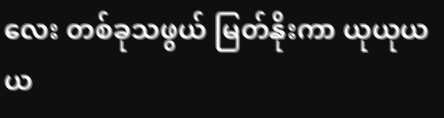လေး တစ်ခုသဖွယ် မြတ်နိုးကာ ယုယုယယ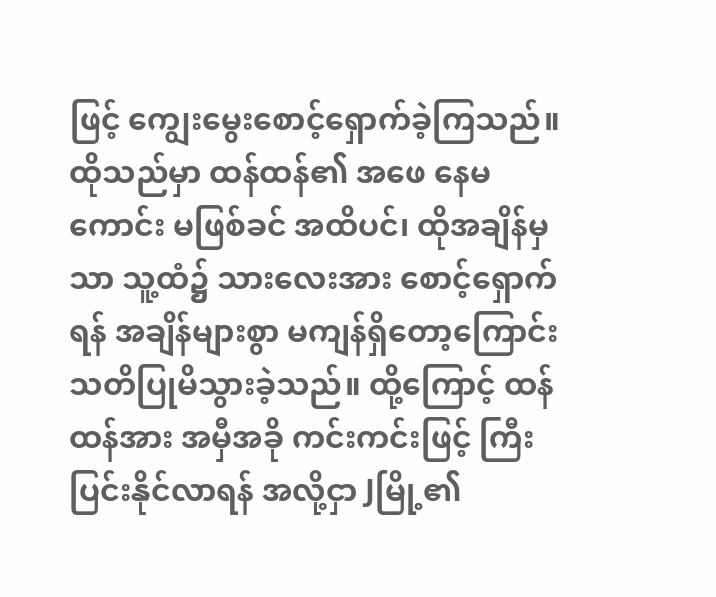ဖြင့် ကျွေးမွေးစောင့်ရှောက်ခဲ့ကြသည်။ ထိုသည်မှာ ထန်ထန်၏ အဖေ နေမကောင်း မဖြစ်ခင် အထိပင်၊ ထိုအချိန်မှသာ သူ့ထံ၌ သားလေးအား စောင့်ရှောက်ရန် အချိန်များစွာ မကျန်ရှိတော့ကြောင်း သတိပြုမိသွားခဲ့သည်။ ထို့ကြောင့် ထန်ထန်အား အမှီအခို ကင်းကင်းဖြင့် ကြီးပြင်းနိုင်လာရန် အလို့ငှာ Jမြို့၏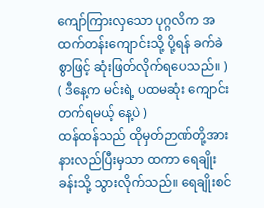ကျော်ကြားလှသော ပုဂ္ဂလိက အထက်တန်းကျောင်းသို့ ပို့ရန် ခက်ခဲစွာဖြင့် ဆုံးဖြတ်လိုက်ရပေသည်။ )
( ဒီနေ့က မင်းရဲ့ ပထမဆုံး ကျောင်းတက်ရမယ့် နေ့ပဲ )
ထန်ထန်သည် ထိုမှတ်ဉာဏ်တို့အား နားလည်ပြီးမှသာ ထကာ ရေချိုးခန်းသို့ သွားလိုက်သည်။ ရေချိုးစင်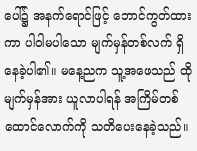ပေါ်၌ အနက်ရောင်ဖြင့် ဘောင်ကွတ်ထားကာ ပါဝါမပါသော မျက်မှန်တစ်လက် ရှိနေခဲ့ပါ၏။ မနေ့ညက သူ့အဖေသည် ထိုမျက်မှန်အား ယူလာပါရန် အကြိမ်တစ်ထောင်လောက်ကို သတိပေးနေခဲ့သည်။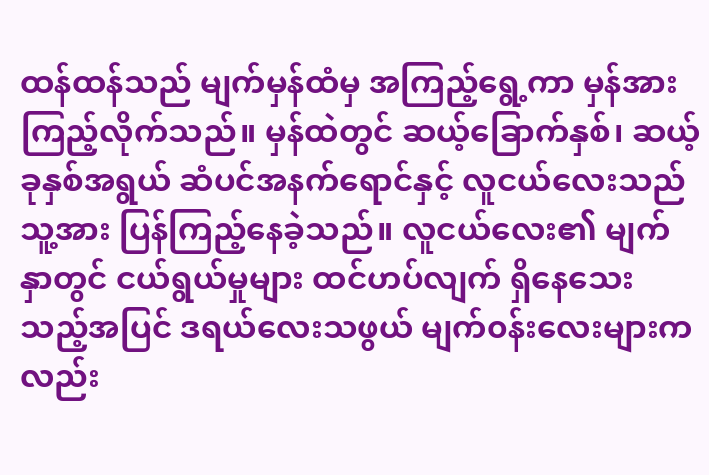ထန်ထန်သည် မျက်မှန်ထံမှ အကြည့်ရွေ့ကာ မှန်အား ကြည့်လိုက်သည်။ မှန်ထဲတွင် ဆယ့်ခြောက်နှစ်၊ ဆယ့်ခုနှစ်အရွယ် ဆံပင်အနက်ရောင်နှင့် လူငယ်လေးသည် သူ့အား ပြန်ကြည့်နေခဲ့သည်။ လူငယ်လေး၏ မျက်နှာတွင် ငယ်ရွယ်မှုများ ထင်ဟပ်လျက် ရှိနေသေးသည့်အပြင် ဒရယ်လေးသဖွယ် မျက်၀န်းလေးများကလည်း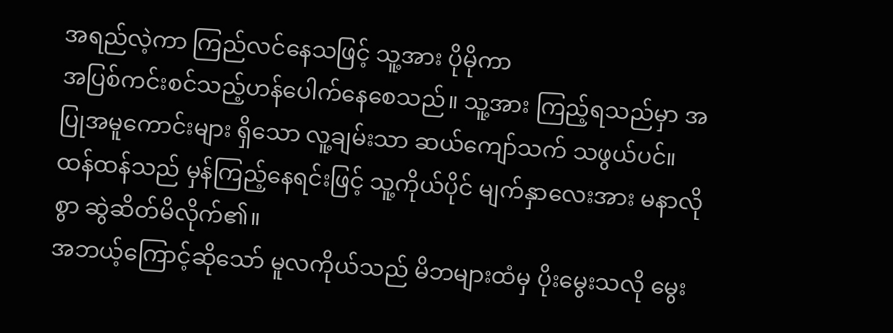အရည်လဲ့ကာ ကြည်လင်နေသဖြင့် သူ့အား ပိုမိုကာ
အပြစ်ကင်းစင်သည့်ဟန်ပေါက်နေစေသည်။ သူ့အား ကြည့်ရသည်မှာ အပြုအမူကောင်းများ ရှိသော လူ့ချမ်းသာ ဆယ်ကျော်သက် သဖွယ်ပင်။
ထန်ထန်သည် မှန်ကြည့်နေရင်းဖြင့် သူ့ကိုယ်ပိုင် မျက်နှာလေးအား မနာလိုစွာ ဆွဲဆိတ်မိလိုက်၏။
အဘယ့်ကြောင့်ဆိုသော် မူလကိုယ်သည် မိဘများထံမှ ပိုးမွေးသလို မွေး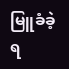မြူခံခဲ့ရ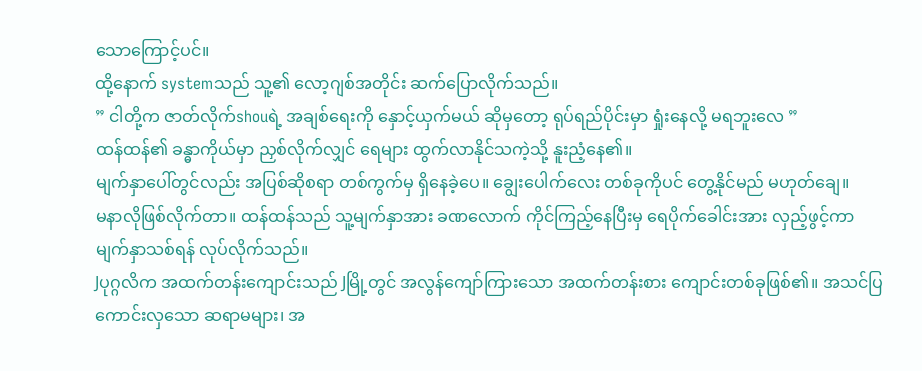သောကြောင့်ပင်။
ထို့နောက် systemသည် သူ့၏ လော့ဂျစ်အတိုင်း ဆက်ပြောလိုက်သည်။
” ငါတို့က ဇာတ်လိုက်shouရဲ့ အချစ်ရေးကို နှောင့်ယှက်မယ် ဆိုမှတော့ ရုပ်ရည်ပိုင်းမှာ ရှုံးနေလို့ မရဘူးလေ ”
ထန်ထန်၏ ခန္ဓာကိုယ်မှာ ညှစ်လိုက်လျှင် ရေများ ထွက်လာနိုင်သကဲ့သို့ နူးညံ့နေ၏။
မျက်နှာပေါ်တွင်လည်း အပြစ်ဆိုစရာ တစ်ကွက်မှ ရှိနေခဲ့ပေ။ ချွေးပေါက်လေး တစ်ခုကိုပင် တွေ့နိုင်မည် မဟုတ်ချေ။
မနာလိုဖြစ်လိုက်တာ။ ထန်ထန်သည် သူ့မျက်နှာအား ခဏလောက် ကိုင်ကြည့်နေပြီးမှ ရေပိုက်ခေါင်းအား လှည့်ဖွင့်ကာ မျက်နှာသစ်ရန် လုပ်လိုက်သည်။
Jပုဂ္ဂလိက အထက်တန်းကျောင်းသည် Jမြို့တွင် အလွန်ကျော်ကြားသော အထက်တန်းစား ကျောင်းတစ်ခုဖြစ်၏။ အသင်ပြ ကောင်းလှသော ဆရာမများ၊ အ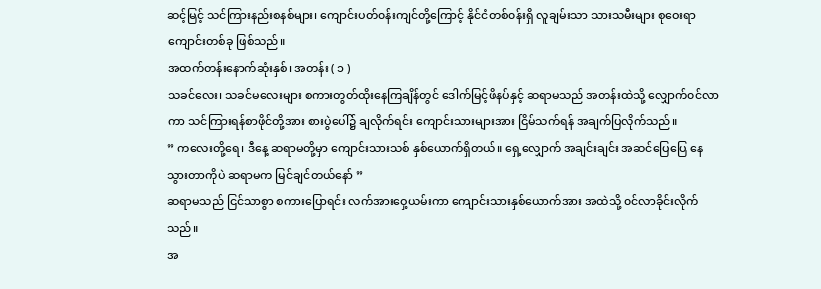ဆင့်မြင့် သင်ကြားနည်းစနစ်များ၊ ကျောင်းပတ်၀န်းကျင်တို့ကြောင့် နိုင်ငံတစ်၀န်းရှိ လူချမ်းသာ သားသမီးများ စုဝေးရာ ကျောင်းတစ်ခု ဖြစ်သည်။
အထက်တန်းနောက်ဆုံးနှစ်၊ အတန်း ( ၁ )
သခင်လေး၊ သခင်မလေးများ စကားတွတ်ထိုးနေကြချိန်တွင် ဒေါက်မြင့်ဖိနပ်နှင့် ဆရာမသည် အတန်းထဲသို့ လျှောက်၀င်လာကာ သင်ကြားရန်စာဖိုင်တို့အား စားပွဲပေါ်၌ ချလိုက်ရင်း ကျောင်းသားများအား ငြိမ်သက်ရန် အချက်ပြလိုက်သည်။
” ကလေးတို့ရေ၊ ဒီနေ့ ဆရာမတို့မှာ ကျောင်းသားသစ် နှစ်ယောက်ရှိတယ်။ ရှေ့လျှောက် အချင်းချင်း အဆင်ပြေပြေ နေသွားတာကိုပဲ ဆရာမက မြင်ချင်တယ်နော် ”
ဆရာမသည် ငြင်သာစွာ စကားပြောရင်း လက်အားဝှေ့ယမ်းကာ ကျောင်းသားနှစ်ယောက်အား အထဲသို့ ၀င်လာခိုင်းလိုက်သည်။
အ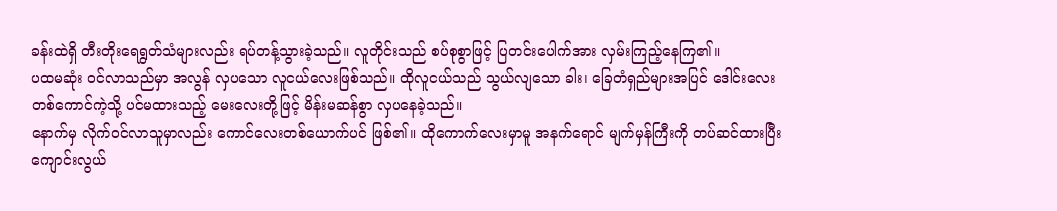ခန်းထဲရှိ တီးတိုးရေရွတ်သံများလည်း ရပ်တန့်သွားခဲ့သည်။ လူတိုင်းသည် စပ်စုစွာဖြင့် ပြတင်းပေါက်အား လှမ်းကြည့်နေကြ၏။
ပထမဆုံး ၀င်လာသည်မှာ အလွန် လှပသော လူငယ်လေးဖြစ်သည်။ ထိုလူငယ်သည် သွယ်လျသော ခါး၊ ခြေတံရှည်များအပြင် ဒေါင်းလေးတစ်ကောင်ကဲ့သို့ ပင်မထားသည့် မေးလေးတို့ဖြင့် မိန်းမဆန်စွာ လှပနေခဲ့သည်။
နောက်မှ လိုက်၀င်လာသူမှာလည်း ကောင်လေးတစ်ယောက်ပင် ဖြစ်၏။ ထိုကောက်လေးမှာမူ အနက်ရောင် မျက်မှန်ကြီးကို တပ်ဆင်ထားပြီး ကျောင်းလွယ်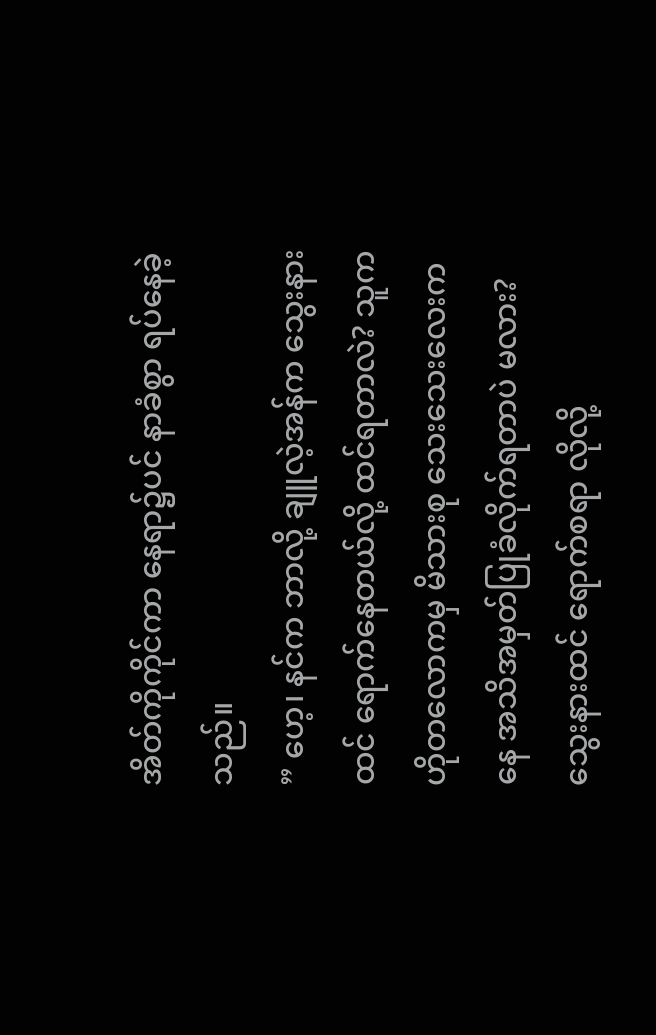အိတ်ကိုကိုင်ကာ နေရာ၌ပင် နာခံစွာ ရပ်နေခဲ့သည်။
” ဟေ့၊ နင်က ဘာလို့ ချူလဲ့အန်က သွေးနားထင် ရောက်နေတယ်လို့ ထင်ရတာလဲ? သူက ဟိုတလောကမှ မိသားစု သေးသေးလေးကနေ အသိအမှတ်ပြုခံလိုက်ရတာပဲ မလား? သွေးနားထင် ရောက်စရာ လိုလို့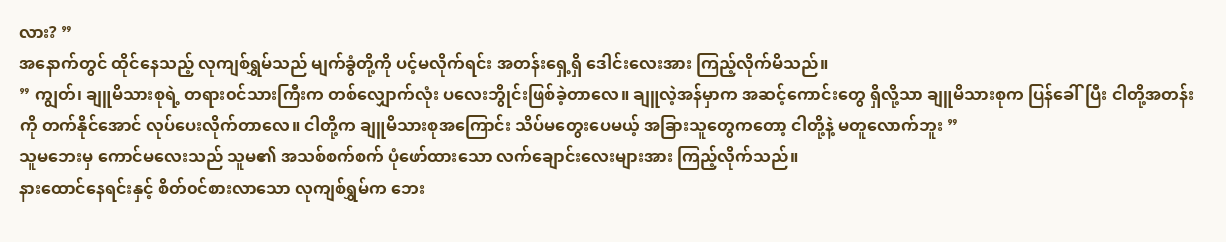လား? ”
အနောက်တွင် ထိုင်နေသည့် လုကျစ်ရွှမ်သည် မျက်ခွံတို့ကို ပင့်မလိုက်ရင်း အတန်းရှေ့ရှိ ဒေါင်းလေးအား ကြည့်လိုက်မိသည်။
” ကျွတ်၊ ချူမိသားစုရဲ့ တရား၀င်သားကြီးက တစ်လျှောက်လုံး ပလေးဘွိုင်းဖြစ်ခဲ့တာလေ။ ချူလဲ့အန်မှာက အဆင့်ကောင်းတွေ ရှိလို့သာ ချူမိသားစုက ပြန်ခေါ်ပြီး ငါတို့အတန်းကို တက်နိုင်အောင် လုပ်ပေးလိုက်တာလေ။ ငါတို့က ချူမိသားစုအကြောင်း သိပ်မတွေးပေမယ့် အခြားသူတွေကတော့ ငါတို့နဲ့ မတူလောက်ဘူး ”
သူမဘေးမှ ကောင်မလေးသည် သူမ၏ အသစ်စက်စက် ပုံဖော်ထားသော လက်ချောင်းလေးများအား ကြည့်လိုက်သည်။
နားထောင်နေရင်းနှင့် စိတ်၀င်စားလာသော လုကျစ်ရွှမ်က ဘေး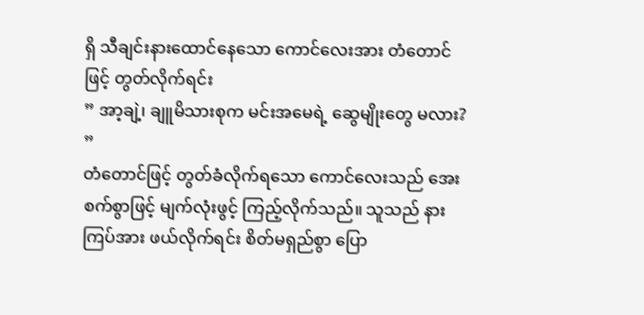ရှိ သီချင်းနားထောင်နေသော ကောင်လေးအား တံတောင်ဖြင့် တွတ်လိုက်ရင်း
” အာ့ချဲ့၊ ချူမိသားစုက မင်းအမေရဲ့ ဆွေမျိုးတွေ မလား? ”
တံတောင်ဖြင့် တွတ်ခံလိုက်ရသော ကောင်လေးသည် အေးစက်စွာဖြင့် မျက်လုံးဖွင့် ကြည့်လိုက်သည်။ သူသည် နားကြပ်အား ဖယ်လိုက်ရင်း စိတ်မရှည်စွာ ပြော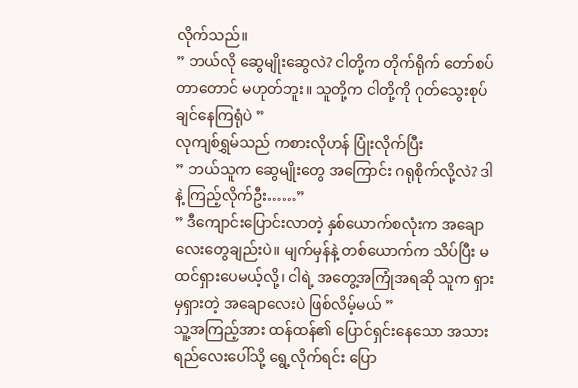လိုက်သည်။
” ဘယ်လို ဆွေမျိုးဆွေလဲ? ငါတို့က တိုက်ရိုက် တော်စပ်တာတောင် မဟုတ်ဘူး။ သူတို့က ငါတို့ကို ဂုတ်သွေးစုပ်ချင်နေကြရုံပဲ ”
လုကျစ်ရွှမ်သည် ကစားလိုဟန် ပြုံးလိုက်ပြီး
” ဘယ်သူက ဆွေမျိုးတွေ အကြောင်း ဂရုစိုက်လို့လဲ? ဒါနဲ့ ကြည့်လိုက်ဦး……”
” ဒီကျောင်းပြောင်းလာတဲ့ နှစ်ယောက်စလုံးက အချောလေးတွေချည်းပဲ။ မျက်မှန်နဲ့ တစ်ယောက်က သိပ်ပြီး မထင်ရှားပေမယ့်လို့၊ ငါရဲ့ အတွေ့အကြုံအရဆို သူက ရှားမှရှားတဲ့ အချောလေးပဲ ဖြစ်လိမ့်မယ် ”
သူ့အကြည့်အား ထန်ထန်၏ ပြောင်ရှင်းနေသော အသားရည်လေးပေါ်သို့ ရွေ့လိုက်ရင်း ပြော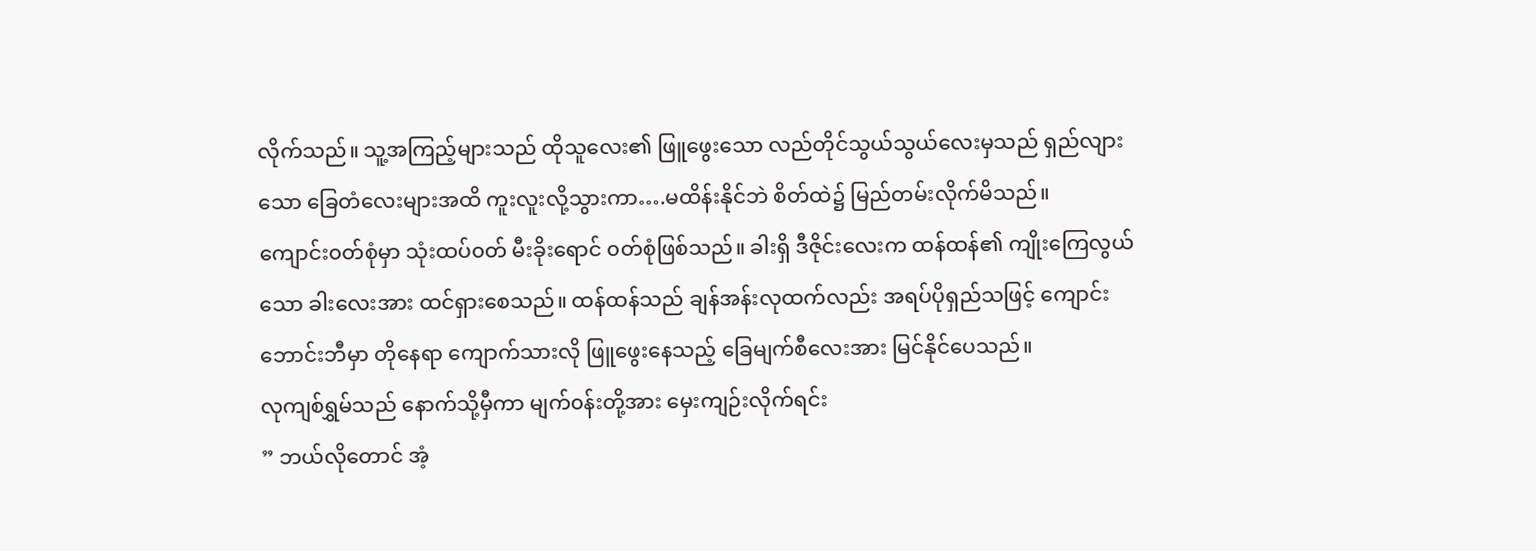လိုက်သည်။ သူ့အကြည့်များသည် ထိုသူလေး၏ ဖြူဖွေးသော လည်တိုင်သွယ်သွယ်လေးမှသည် ရှည်လျားသော ခြေတံလေးများအထိ ကူးလူးလို့သွားကာ….မထိန်းနိုင်ဘဲ စိတ်ထဲ၌ မြည်တမ်းလိုက်မိသည်။
ကျောင်း၀တ်စုံမှာ သုံးထပ်၀တ် မီးခိုးရောင် ၀တ်စုံဖြစ်သည်။ ခါးရှိ ဒီဇိုင်းလေးက ထန်ထန်၏ ကျိုးကြေလွယ်သော ခါးလေးအား ထင်ရှားစေသည်။ ထန်ထန်သည် ချန်အန်းလုထက်လည်း အရပ်ပိုရှည်သဖြင့် ကျောင်းဘောင်းဘီမှာ တိုနေရာ ကျောက်သားလို ဖြူဖွေးနေသည့် ခြေမျက်စီလေးအား မြင်နိုင်ပေသည်။
လုကျစ်ရွှမ်သည် နောက်သို့မှီကာ မျက်၀န်းတို့အား မှေးကျဉ်းလိုက်ရင်း
” ဘယ်လိုတောင် အံ့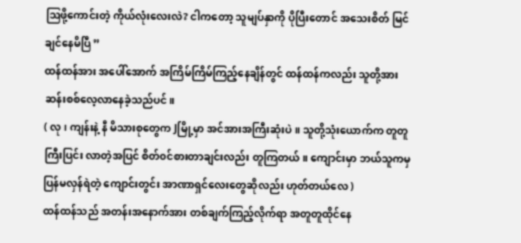ဩဖို့ကောင်းတဲ့ ကိုယ်လုံးလေးလဲ? ငါကတော့ သူမျပ်နှာကို ပိုပြီးတောင် အသေးစိတ် မြင်ချင်နေမိပြီ ”
ထန်ထန်အား အပေါ်အောက် အကြိမ်ကြိမ်ကြည့်နေချိန်တွင် ထန်ထန်ကလည်း သူတို့အား ဆန်းစစ်လေ့လာနေခဲ့သည်ပင်။
( လု၊ ကျန်းနဲ့ နီ မိသားစုတွေက Jမြို့မှာ အင်အားအကြီးဆုံးပဲ။ သူတို့သုံးယောက်က တူတူကြီးပြင်း လာတဲ့အပြင် စိတ်၀င်စားတာချင်းလည်း တူကြတယ်။ ကျောင်းမှာ ဘယ်သူကမှ ပြန်မလှန်ရဲတဲ့ ကျောင်းတွင်း အာဏာရှင်လေးတွေဆိုလည်း ဟုတ်တယ်လေ )
ထန်ထန်သည် အတန်းအနောက်အား တစ်ချက်ကြည့်လိုက်ရာ အတူတူထိုင်နေ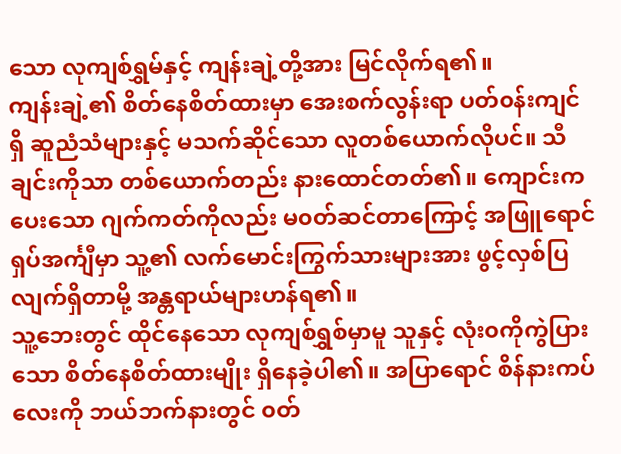သော လုကျစ်ရွှမ်နှင့် ကျန်းချဲ့တို့အား မြင်လိုက်ရ၏။
ကျန်းချဲ့၏ စိတ်နေစိတ်ထားမှာ အေးစက်လွန်းရာ ပတ်၀န်းကျင်ရှိ ဆူညံသံများနှင့် မသက်ဆိုင်သော လူတစ်ယောက်လိုပင်။ သီချင်းကိုသာ တစ်ယောက်တည်း နားထောင်တတ်၏။ ကျောင်းကပေးသော ဂျက်ကတ်ကိုလည်း မ၀တ်ဆင်တာကြောင့် အဖြူရောင် ရှပ်အင်္ကျီမှာ သူ့၏ လက်မောင်းကြွက်သားများအား ဖွင့်လှစ်ပြလျက်ရှိတာမို့ အန္တရာယ်များဟန်ရ၏။
သူ့ဘေးတွင် ထိုင်နေသော လုကျစ်ရွှစ်မှာမူ သူနှင့် လုံး၀ကိုကွဲပြားသော စိတ်နေစိတ်ထားမျိုး ရှိနေခဲ့ပါ၏။ အပြာရောင် စိန်နားကပ်လေးကို ဘယ်ဘက်နားတွင် ၀တ်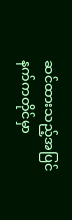ဆင်ထားသည့်အပြင် နက်ကတိုင်မှာ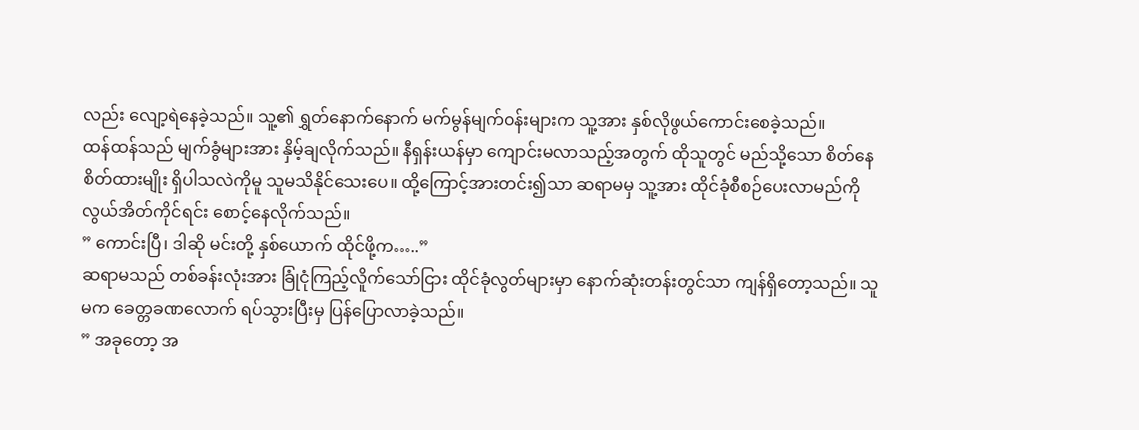လည်း လျော့ရဲနေခဲ့သည်။ သူ့၏ ရွှတ်နောက်နောက် မက်မွန်မျက်၀န်းများက သူ့အား နှစ်လိုဖွယ်ကောင်းစေခဲ့သည်။
ထန်ထန်သည် မျက်ခွံများအား နှိမ့်ချလိုက်သည်။ နီရှန်းယန်မှာ ကျောင်းမလာသည့်အတွက် ထိုသူတွင် မည်သို့သော စိတ်နေစိတ်ထားမျိုး ရှိပါသလဲကိုမူ သူမသိနိုင်သေးပေ။ ထို့ကြောင့်အားတင်း၍သာ ဆရာမမှ သူ့အား ထိုင်ခုံစီစဉ်ပေးလာမည်ကိုလွယ်အိတ်ကိုင်ရင်း စောင့်နေလိုက်သည်။
” ကောင်းပြီ၊ ဒါဆို မင်းတို့ နှစ်ယောက် ထိုင်ဖို့က…..”
ဆရာမသည် တစ်ခန်းလုံးအား ခြုံငုံကြည့်လိူက်သော်ငြား ထိုင်ခုံလွတ်များမှာ နောက်ဆုံးတန်းတွင်သာ ကျန်ရှိတော့သည်။ သူမက ခေတ္တခဏလောက် ရပ်သွားပြီးမှ ပြန်ပြောလာခဲ့သည်။
” အခုတော့ အ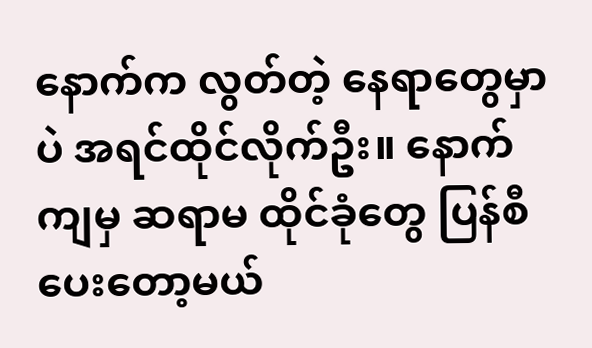နောက်က လွတ်တဲ့ နေရာတွေမှာပဲ အရင်ထိုင်လိုက်ဦး။ နောက်ကျမှ ဆရာမ ထိုင်ခုံတွေ ပြန်စီပေးတော့မယ်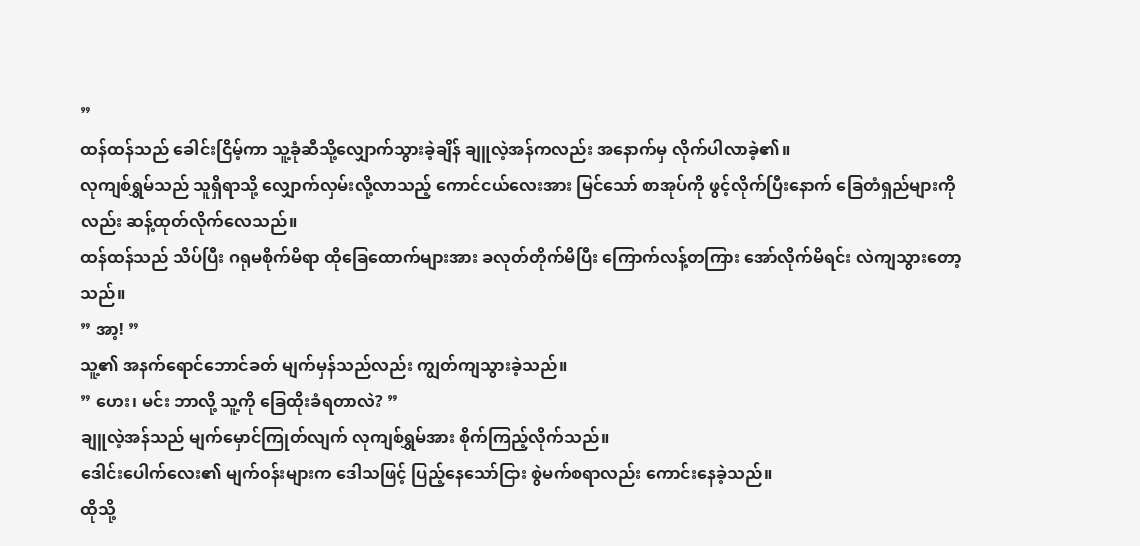”
ထန်ထန်သည် ခေါင်းငြိမ့်ကာ သူ့ခုံဆီသို့လျှောက်သွားခဲ့ချိန် ချူလဲ့အန်ကလည်း အနောက်မှ လိုက်ပါလာခဲ့၏။
လုကျစ်ရွှမ်သည် သူရှိရာသို့ လျှောက်လှမ်းလို့လာသည့် ကောင်ငယ်လေးအား မြင်သော် စာအုပ်ကို ဖွင့်လိုက်ပြီးနောက် ခြေတံရှည်များကိုလည်း ဆန့်ထုတ်လိုက်လေသည်။
ထန်ထန်သည် သိပ်ပြီး ဂရုမစိုက်မိရာ ထိုခြေထောက်များအား ခလုတ်တိုက်မိပြီး ကြောက်လန့်တကြား အော်လိုက်မိရင်း လဲကျသွားတော့သည်။
” အာ့! ”
သူ့၏ အနက်ရောင်ဘောင်ခတ် မျက်မှန်သည်လည်း ကျွတ်ကျသွားခဲ့သည်။
” ဟေး၊ မင်း ဘာလို့ သူ့ကို ခြေထိုးခံရတာလဲ? ”
ချူလဲ့အန်သည် မျက်မှောင်ကြုတ်လျက် လုကျစ်ရွှမ်အား စိုက်ကြည့်လိုက်သည်။
ဒေါင်းပေါက်လေး၏ မျက်၀န်းများက ဒေါသဖြင့် ပြည့်နေသော်ငြား စွဲမက်စရာလည်း ကောင်းနေခဲ့သည်။
ထိုသို့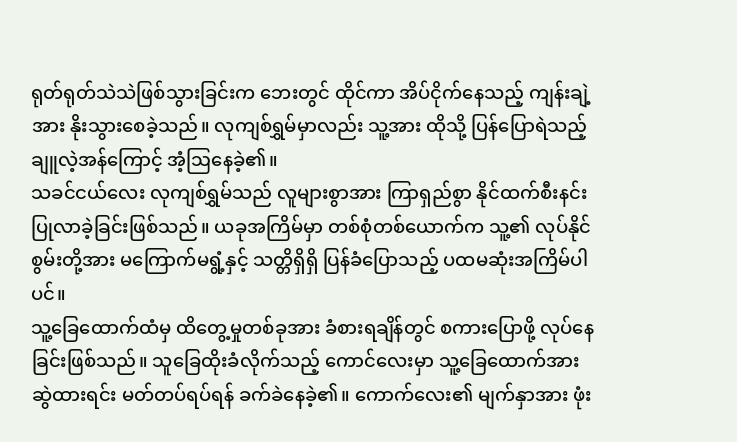ရုတ်ရုတ်သဲသဲဖြစ်သွားခြင်းက ဘေးတွင် ထိုင်ကာ အိပ်ငိုက်နေသည့် ကျန်းချဲ့အား နိုးသွားစေခဲ့သည်။ လုကျစ်ရွှမ်မှာလည်း သူ့အား ထိုသို့ ပြန်ပြောရဲသည့် ချူလဲ့အန်ကြောင့် အံ့ဩနေခဲ့၏။
သခင်ငယ်လေး လုကျစ်ရွှမ်သည် လူများစွာအား ကြာရှည်စွာ နိုင်ထက်စီးနင်း ပြုလာခဲ့ခြင်းဖြစ်သည်။ ယခုအကြိမ်မှာ တစ်စုံတစ်ယောက်က သူ့၏ လုပ်နိုင်စွမ်းတို့အား မကြောက်မရွံ့နှင့် သတ္တိရှိရှိ ပြန်ခံပြောသည့် ပထမဆုံးအကြိမ်ပါပင်။
သူ့ခြေထောက်ထံမှ ထိတွေ့မှုတစ်ခုအား ခံစားရချိန်တွင် စကားပြောဖို့ လုပ်နေခြင်းဖြစ်သည်။ သူခြေထိုးခံလိုက်သည့် ကောင်လေးမှာ သူ့ခြေထောက်အား ဆွဲထားရင်း မတ်တပ်ရပ်ရန် ခက်ခဲနေခဲ့၏။ ကောက်လေး၏ မျက်နှာအား ဖုံး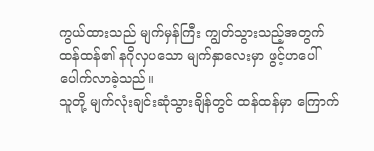ကွယ်ထားသည် မျက်မှန်ကြီး ကျွတ်သွားသည့်အတွက် ထန်ထန်၏ နဂိုလှပသော မျက်နှာလေးမှာ ဖွင့်ဟပေါ်ပေါက်လာခဲ့သည်။
သူတို့ မျက်လုံးချင်းဆုံသွားချိန်တွင် ထန်ထန်မှာ ကြောက်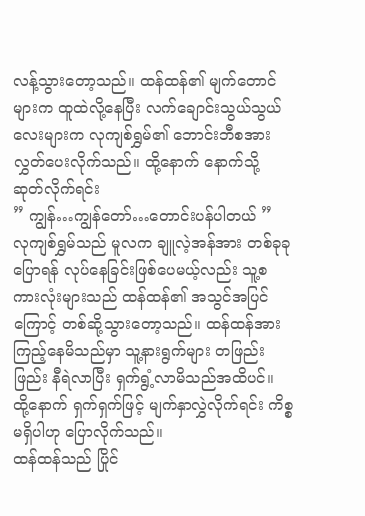လန့်သွားတော့သည်။ ထန်ထန်၏ မျက်တောင်များက ထူထဲလို့နေပြီး လက်ချောင်းသွယ်သွယ်လေးများက လုကျစ်ရွှမ်၏ ဘောင်းဘီစအား လွှတ်ပေးလိုက်သည်။ ထို့နောက် နောက်သို့ ဆုတ်လိုက်ရင်း
” ကျွန်…ကျွန်တော်…တောင်းပန်ပါတယ် ”
လုကျစ်ရွှမ်သည် မူလက ချူလဲ့အန်အား တစ်ခုခုပြောရန် လုပ်နေခြင်းဖြစ်ပေမယ့်လည်း သူ့စကားလုံးများသည် ထန်ထန်၏ အသွင်အပြင်ကြောင့် တစ်ဆို့သွားတော့သည်။ ထန်ထန်အား ကြည့်နေမိသည်မှာ သူ့နားရွက်များ တဖြည်းဖြည်း နီရဲလာပြီး ရှက်ရွံ့လာမိသည်အထိပင်။ ထို့နောက် ရှက်ရှက်ဖြင့် မျက်နှာလွှဲလိုက်ရင်း ကိစ္စမရှိပါဟု ပြောလိုက်သည်။
ထန်ထန်သည် ပြိုင်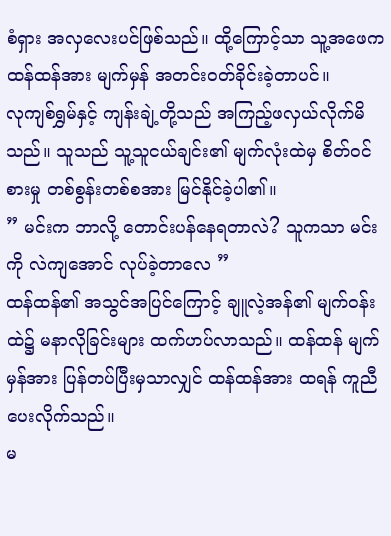စံရှား အလှလေးပင်ဖြစ်သည်။ ထို့ကြောင့်သာ သူ့အဖေက ထန်ထန်အား မျက်မှန် အတင်း၀တ်ခိုင်းခဲ့တာပင်။
လုကျစ်ရွှမ်နှင့် ကျန်းချဲ့တို့သည် အကြည့်ဖလှယ်လိုက်မိသည်။ သူသည် သူ့သူငယ်ချင်း၏ မျက်လုံးထဲမှ စိတ်၀င်စားမှု တစ်စွန်းတစ်စအား မြင်နိုင်ခဲ့ပါ၏။
” မင်းက ဘာလို့ တောင်းပန်နေရတာလဲ? သူကသာ မင်းကို လဲကျအောင် လုပ်ခဲ့တာလေ ”
ထန်ထန်၏ အသွင်အပြင်ကြောင့် ချူလဲ့အန်၏ မျက်၀န်းထဲ၌ မနာလိုခြင်းများ ထက်ဟပ်လာသည်။ ထန်ထန် မျက်မှန်အား ပြန်တပ်ပြီးမှသာလျှင် ထန်ထန်အား ထရန် ကူညီပေးလိုက်သည်။
မ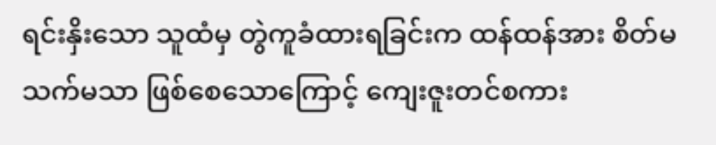ရင်းနှိးသော သူထံမှ တွဲကူခံထားရခြင်းက ထန်ထန်အား စိတ်မသက်မသာ ဖြစ်စေသောကြောင့် ကျေးဇူးတင်စကား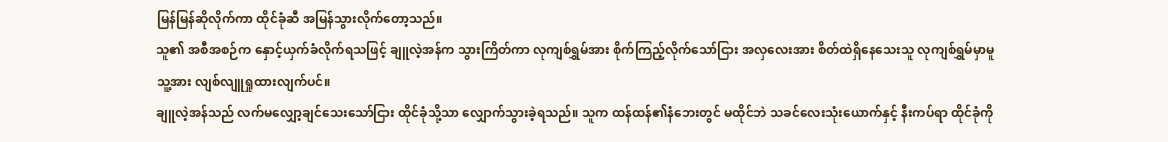မြန်မြန်ဆိုလိုက်ကာ ထိုင်ခုံဆီ အမြန်သွားလိုက်တော့သည်။
သူ၏ အစီအစဉ်က နှောင့်ယှက်ခံလိုက်ရသဖြင့် ချူလဲ့အန်က သွားကြိတ်ကာ လုကျစ်ရွှမ်အား စိုက်ကြည့်လိုက်သော်ငြား အလှလေးအား စိတ်ထဲရှိနေသေးသူ လုကျစ်ရွှမ်မှာမူ သူ့အား လျစ်လျူရှုထားလျက်ပင်။
ချူလဲ့အန်သည် လက်မလျှော့ချင်သေးသော်ငြား ထိုင်ခုံသို့သာ လျှောက်သွားခဲ့ရသည်။ သူက ထန်ထန်၏နံဘေးတွင် မထိုင်ဘဲ သခင်လေးသုံးယောက်နှင့် နီးကပ်ရာ ထိုင်ခုံကို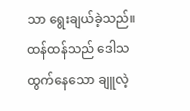သာ ရွေးချယ်ခဲ့သည်။
ထန်ထန်သည် ဒေါသထွက်နေသော ချူလဲ့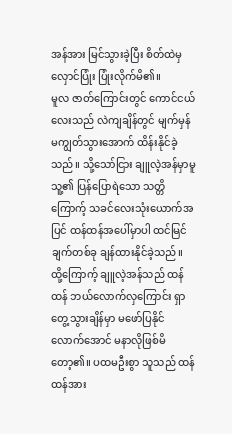အန်အား မြင်သွားခဲ့ပြီး စိတ်ထဲမှ လှောင်ပြုံး ပြုံးလိုက်မိ၏။
မူလ ဇာတ်ကြောင်းတွင် ကောင်ငယ်လေးသည် လဲကျချိန်တွင် မျက်မှန်မကျွတ်သွားအောက် ထိန်းနိုင်ခဲ့သည်။ သို့သော်ငြား ချူလဲ့အန်မှာမူ သူ့၏ ပြန်ပြောရဲသော သတ္တိကြောက့် သခင်လေးသုံးယောက်အပြင် ထန်ထန်အပေါ်မှာပါ ထင်မြင်ချက်တစ်ခု ချန်ထားနိုင်ခဲ့သည်။
ထို့ကြောက့် ချူလဲ့အန်သည် ထန်ထန် ဘယ်လောက်လှကြောင်း ရှာတွေ့သွားချိန်မှာ မဖော်ပြနိုင်လောက်အောင် မနာလိုဖြစ်မိတော့၏။ ပထမဦးစွာ သူသည် ထန်ထန်အား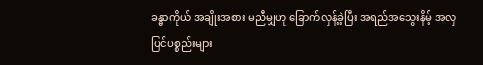ခန္ဓာကိုယ် အချိုးအစား မညီမျှဟု ခြောက်လှန့်ခဲ့ပြီး အရည်အသွေးနိမ့် အလှပြင်ပစ္စည်းများ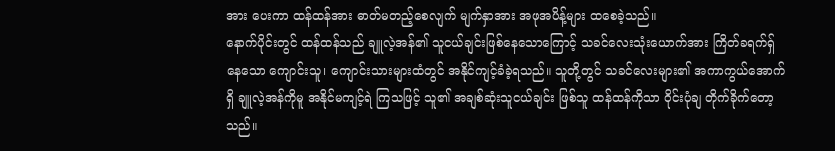အား ပေးကာ ထန်ထန်အား ဓာတ်မတည့်စေလျက် မျက်နှာအား အဖုအပိန့်များ ထစေခဲ့သည်။
နောက်ပိုင်းတွင် ထန်ထန်သည် ချူလဲ့အန်၏ သူငယ်ချင်းဖြစ်နေသောကြောင့် သခင်လေးသုံးယောက်အား ကြိတ်ခရက်ရှ်နေသော ကျောင်းသူ၊ ကျောင်းသားများထံတွင် အနိုင်ကျင့်ခံခဲ့ရသည်။ သူတို့တွင် သခင်လေးများ၏ အကာကွယ်အောက်ရှိ ချူလဲ့အန်ကိုမူ အနိုင်မကျင့်ရဲ ကြသဖြင့် သူ၏ အချစ်ဆုံးသူငယ်ချင်း ဖြစ်သူ ထန်ထန်ကိုသာ ဝိုင်းပုံချ တိုက်ခိုက်တော့သည်။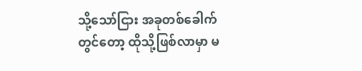သို့သော်ငြား အခုတစ်ခေါက်တွင်တော့ ထိုသို့ဖြစ်လာမှာ မ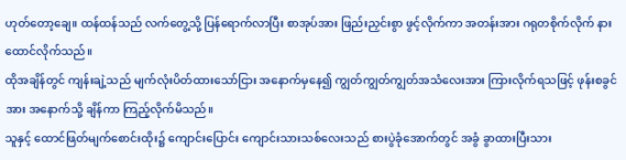ဟုတ်တော့ချေ။ ထန်ထန်သည် လက်တွေ့သို့ ပြန်ရောက်လာပြီး စာအုပ်အား ဖြည်းညှင်းစွာ ဖွင့်လိုက်ကာ အတန်းအား ဂရုတစိုက်လိုက် နားထောင်လိုက်သည်။
ထိုအချိန်တွင် ကျန်းချဲ့သည် မျက်လုံးပိတ်ထားသော်ငြား အနောက်မှနေ၍ ကျွတ်ကျွတ်ကျွတ်အသံလေးအား ကြားလိုက်ရသဖြင့် ဖုန်းစခွင်အား အနောက်သို့ ချိန်ကာ ကြည့်လိုက်မိသည်။
သူနှင့် ထောင်ဖြတ်မျက်စောင်းထိုး၌ ကျောင်းပြောင်း ကျောင်းသားသစ်လေးသည် စားပွဲခုံအောက်တွင် အခွံ ခွာထားပြီးသား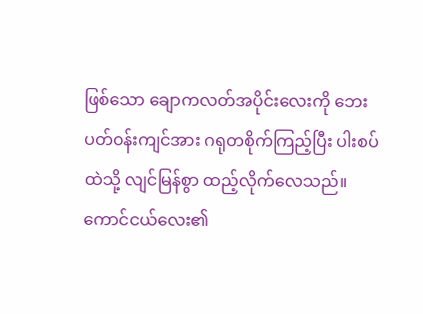ဖြစ်သော ချောကလတ်အပိုင်းလေးကို ဘေးပတ်၀န်းကျင်အား ဂရုတစိုက်ကြည့်ပြီး ပါးစပ်ထဲသို့ လျင်မြန်စွာ ထည့်လိုက်လေသည်။
ကောင်ငယ်လေး၏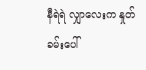နီရဲရဲ လျှာလေးက နှုတ်ခမ်းပေါ်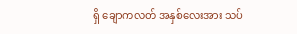ရှိ ချောကလတ် အနှစ်လေးအား သပ်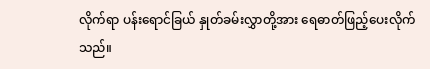လိုက်ရာ ပန်းရောင်ခြယ် နှုတ်ခမ်းလွှာတို့အား ရေဓာတ်ဖြည့်ပေးလိုက်သည်။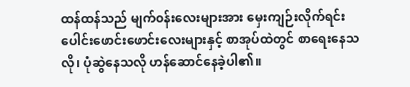ထန်ထန်သည် မျက်၀န်းလေးများအား မှေးကျဉ်းလိုက်ရင်း ပေါင်းဖောင်းဖောင်းလေးများနှင့် စာအုပ်ထဲတွင် စာရေးနေသလို၊ ပုံဆွဲနေသလို ဟန်ဆောင်နေခဲ့ပါ၏။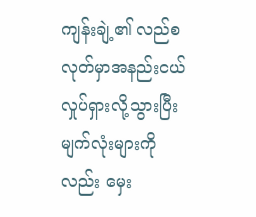ကျန်းချဲ့၏ လည်စလုတ်မှာအနည်းငယ်လှုပ်ရှားလို့သွားပြီး မျက်လုံးများကိုလည်း မှေး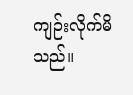ကျဉ်းလိုက်မိသည်။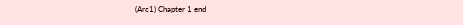(Arc1) Chapter 1 end